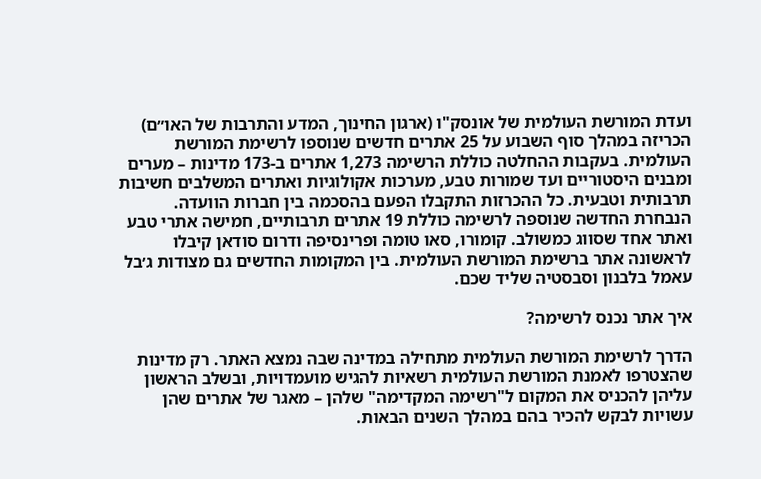ועדת המורשת העולמית של אונסק"ו (ארגון החינוך, המדע והתרבות של האו״ם) הכריזה במהלך סוף השבוע על 25 אתרים חדשים שנוספו לרשימת המורשת העולמית. בעקבות ההחלטה כוללת הרשימה 1,273 אתרים ב-173 מדינות – מערים ומבנים היסטוריים ועד שמורות טבע, מערכות אקולוגיות ואתרים המשלבים חשיבות תרבותית וטבעית. כל ההכרזות התקבלו הפעם בהסכמה בין חברות הוועדה.
הנבחרת החדשה שנוספה לרשימה כוללת 19 אתרים תרבותיים, חמישה אתרי טבע ואתר אחד שסווג כמשולב. קומורו, סאו טומה ופרינסיפה ודרום סודאן קיבלו לראשונה אתר ברשימת המורשת העולמית. בין המקומות החדשים גם מצודות ג׳בל עאמל בלבנון וסבסטיה שליד שכם.

איך אתר נכנס לרשימה?

הדרך לרשימת המורשת העולמית מתחילה במדינה שבה נמצא האתר. רק מדינות שהצטרפו לאמנת המורשת העולמית רשאיות להגיש מועמדויות, ובשלב הראשון עליהן להכניס את המקום ל"רשימה המקדימה" שלהן – מאגר של אתרים שהן עשויות לבקש להכיר בהם במהלך השנים הבאות.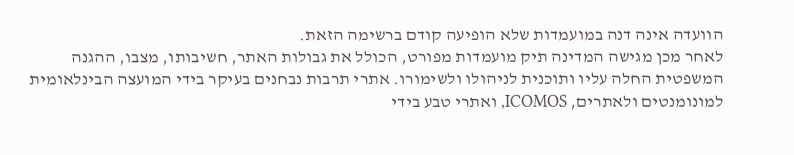הוועדה אינה דנה במועמדות שלא הופיעה קודם ברשימה הזאת.
לאחר מכן מגישה המדינה תיק מועמדות מפורט, הכולל את גבולות האתר, חשיבותו, מצבו, ההגנה המשפטית החלה עליו ותוכנית לניהולו ולשימורו. אתרי תרבות נבחנים בעיקר בידי המועצה הבינלאומית למונומנטים ולאתרים, ICOMOS, ואתרי טבע בידי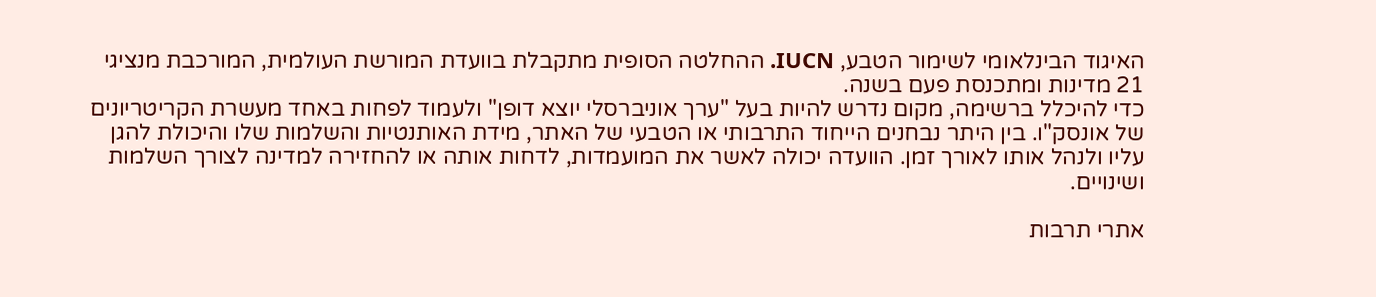האיגוד הבינלאומי לשימור הטבע, IUCN. ההחלטה הסופית מתקבלת בוועדת המורשת העולמית, המורכבת מנציגי 21 מדינות ומתכנסת פעם בשנה.
כדי להיכלל ברשימה, מקום נדרש להיות בעל "ערך אוניברסלי יוצא דופן" ולעמוד לפחות באחד מעשרת הקריטריונים של אונסק"ו. בין היתר נבחנים הייחוד התרבותי או הטבעי של האתר, מידת האותנטיות והשלמות שלו והיכולת להגן עליו ולנהל אותו לאורך זמן. הוועדה יכולה לאשר את המועמדות, לדחות אותה או להחזירה למדינה לצורך השלמות ושינויים.

אתרי תרבות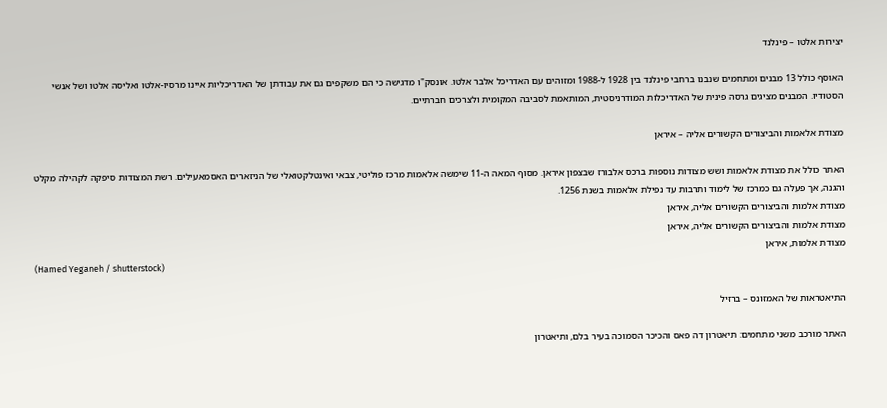יצירות אלטו – פינלנד

האוסף כולל 13 מבנים ומתחמים שנבנו ברחבי פינלנד בין 1928 ל-1988 ומזוהים עם האדריכל אלבר אלטו. אונסק"ו מדגישה כי הם משקפים גם את עבודתן של האדריכליות איינו מרסיו-אלטו ואליסה אלטו ושל אנשי הסטודיו. המבנים מציגים גרסה פינית של האדריכלות המודרניסטית, המותאמת לסביבה המקומית ולצרכים חברתיים.

מצודת אלאמות והביצורים הקשורים אליה – איראן

האתר כולל את מצודת אלאמות ושש מצודות נוספות ברכס אלבורז שבצפון איראן. מסוף המאה ה-11 שימשה אלאמות מרכז פוליטי, צבאי ואינטלקטואלי של הניזארים האסמאעילים. רשת המצודות סיפקה לקהילה מקלט והגנה, אך פעלה גם כמרכז של לימוד ותרבות עד נפילת אלאמות בשנת 1256.
מצודת אלמות והביצורים הקשורים אליה, איראן
מצודת אלמות והביצורים הקשורים אליה, איראן
מצודת אלמות, איראן
(Hamed Yeganeh / shutterstock)

התיאטראות של האמזונס – ברזיל

האתר מורכב משני מתחמים: תיאטרון דה פאס והכיכר הסמוכה בעיר בלם, ותיאטרון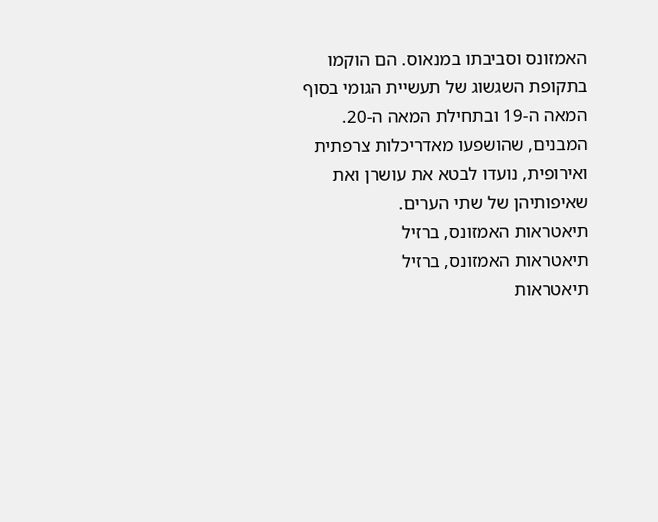האמזונס וסביבתו במנאוס. הם הוקמו בתקופת השגשוג של תעשיית הגומי בסוף המאה ה-19 ובתחילת המאה ה-20. המבנים, שהושפעו מאדריכלות צרפתית ואירופית, נועדו לבטא את עושרן ואת שאיפותיהן של שתי הערים.
תיאטראות האמזונס, ברזיל
תיאטראות האמזונס, ברזיל
תיאטראות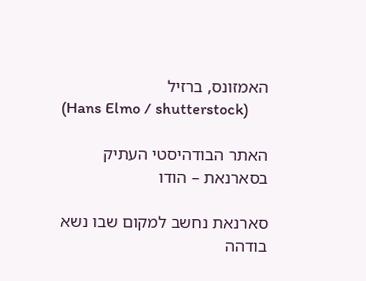האמזונס, ברזיל
(Hans Elmo / shutterstock)

האתר הבודהיסטי העתיק בסארנאת – הודו

סארנאת נחשב למקום שבו נשא בודהה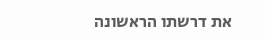את דרשתו הראשונה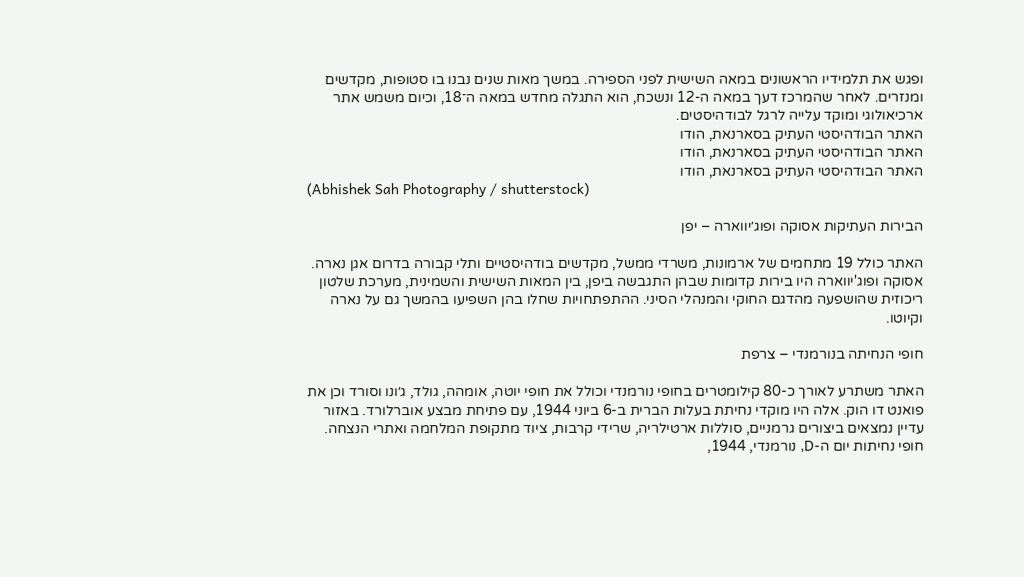ופגש את תלמידיו הראשונים במאה השישית לפני הספירה. במשך מאות שנים נבנו בו סטופות, מקדשים ומנזרים. לאחר שהמרכז דעך במאה ה-12 ונשכח, הוא התגלה מחדש במאה ה־18, וכיום משמש אתר ארכיאולוגי ומוקד עלייה לרגל לבודהיסטים.
האתר הבודהיסטי העתיק בסארנאת, הודו
האתר הבודהיסטי העתיק בסארנאת, הודו
האתר הבודהיסטי העתיק בסארנאת, הודו
(Abhishek Sah Photography / shutterstock)

הבירות העתיקות אסוקה ופוג׳יווארה – יפן

האתר כולל 19 מתחמים של ארמונות, משרדי ממשל, מקדשים בודהיסטיים ותלי קבורה בדרום אגן נארה. אסוקה ופוג'יווארה היו בירות קדומות שבהן התגבשה ביפן, בין המאות השישית והשמינית, מערכת שלטון ריכוזית שהושפעה מהדגם החוקי והמנהלי הסיני. ההתפתחויות שחלו בהן השפיעו בהמשך גם על נארה וקיוטו.

חופי הנחיתה בנורמנדי – צרפת

האתר משתרע לאורך כ-80 קילומטרים בחופי נורמנדי וכולל את חופי יוטה, אומהה, גולד, ג׳ונו וסורד וכן את פואנט דו הוק. אלה היו מוקדי נחיתת בעלות הברית ב-6 ביוני 1944, עם פתיחת מבצע אוברלורד. באזור עדיין נמצאים ביצורים גרמניים, סוללות ארטילריה, שרידי קרבות, ציוד מתקופת המלחמה ואתרי הנצחה.
חופי נחיתות יום ה-D, נורמנדי, 1944,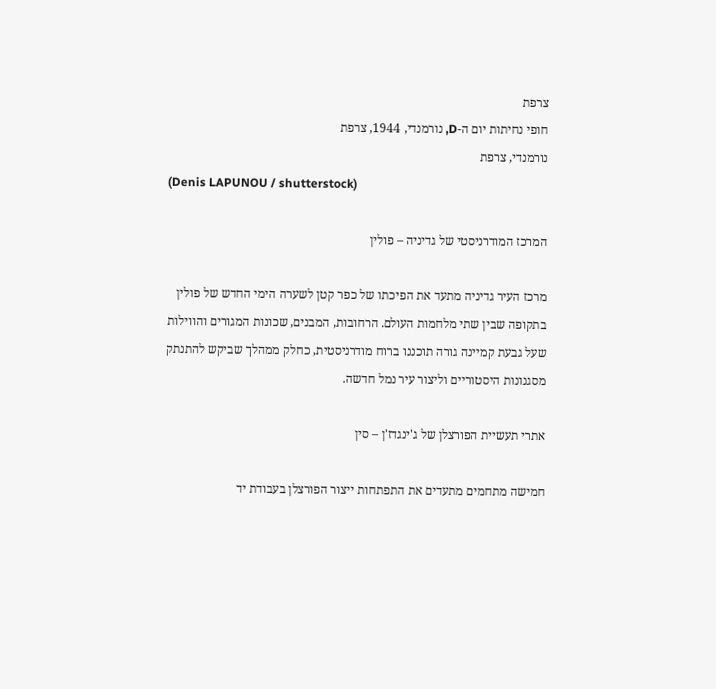צרפת
חופי נחיתות יום ה-D, נורמנדי, 1944, צרפת
נורמנדי, צרפת
(Denis LAPUNOU / shutterstock)

המרכז המודרניסטי של גדיניה – פולין

מרכז העיר גדיניה מתעד את הפיכתו של כפר קטן לשערה הימי החדש של פולין בתקופה שבין שתי מלחמות העולם. הרחובות, המבנים, שכונות המגורים והווילות שעל גבעת קמיינה גורה תוכננו ברוח מודרניסטית, כחלק ממהלך שביקש להתנתק מסגנונות היסטוריים וליצור עיר נמל חדשה.

אתרי תעשיית הפורצלן של ג'ינגדז'ן – סין

חמישה מתחמים מתעדים את התפתחות ייצור הפורצלן בעבודת יד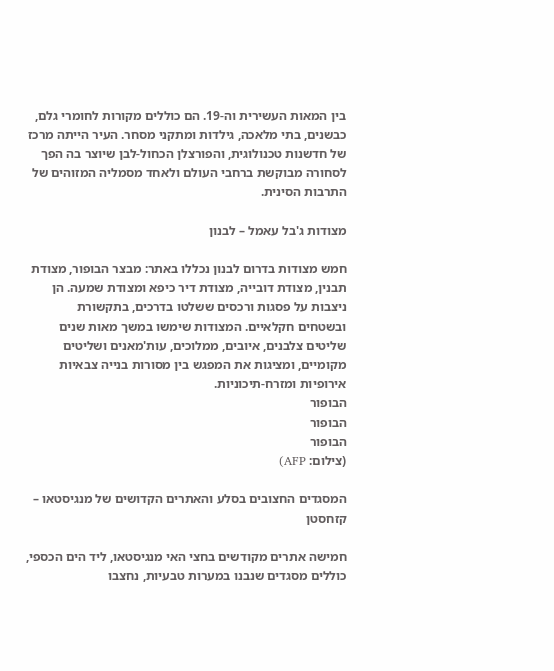בין המאות העשירית וה-19. הם כוללים מקורות לחומרי גלם, כבשנים, בתי מלאכה, גילדות ומתקני מסחר. העיר הייתה מרכז של חדשנות טכנולוגית, והפורצלן הכחול-לבן שיוצר בה הפך לסחורה מבוקשת ברחבי העולם ולאחד מסמליה המזוהים של התרבות הסינית.

מצודות ג'בל עאמל – לבנון

חמש מצודות בדרום לבנון נכללו באתר: מבצר הבופור, מצודת תבנין, מצודת דובייה, מצודת דיר כיפא ומצודת שמעה. הן ניצבות על פסגות ורכסים ששלטו בדרכים, בתקשורת ובשטחים חקלאיים. המצודות שימשו במשך מאות שנים שליטים צלבנים, איובים, ממלוכים, עות'מאנים ושליטים מקומיים, ומציגות את המפגש בין מסורות בנייה צבאיות אירופיות ומזרח-תיכוניות.
הבופור
הבופור
הבופור
(צילום: AFP)

המסגדים החצובים בסלע והאתרים הקדושים של מנגיסטאו – קזחסטן

חמישה אתרים מקודשים בחצי האי מנגיסטאו, ליד הים הכספי, כוללים מסגדים שנבנו במערות טבעיות, נחצבו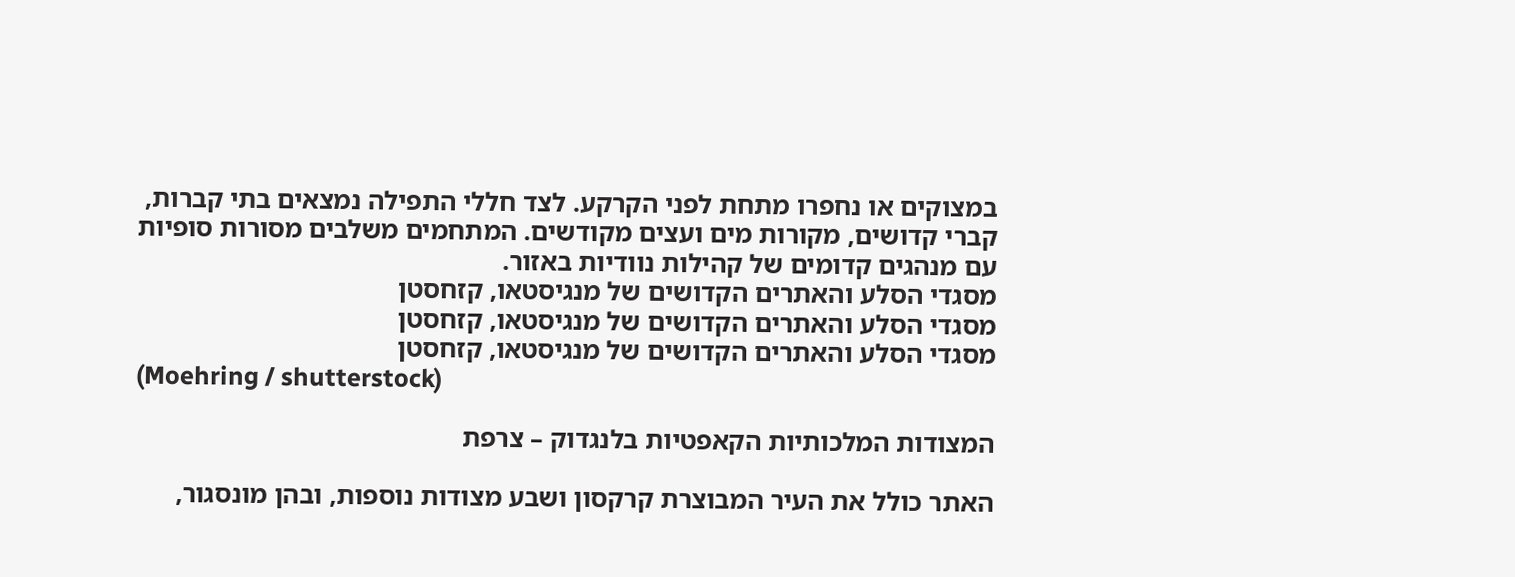במצוקים או נחפרו מתחת לפני הקרקע. לצד חללי התפילה נמצאים בתי קברות, קברי קדושים, מקורות מים ועצים מקודשים. המתחמים משלבים מסורות סופיות עם מנהגים קדומים של קהילות נוודיות באזור.
מסגדי הסלע והאתרים הקדושים של מנגיסטאו, קזחסטן
מסגדי הסלע והאתרים הקדושים של מנגיסטאו, קזחסטן
מסגדי הסלע והאתרים הקדושים של מנגיסטאו, קזחסטן
(Moehring / shutterstock)

המצודות המלכותיות הקאפטיות בלנגדוק – צרפת

האתר כולל את העיר המבוצרת קרקסון ושבע מצודות נוספות, ובהן מונסגור,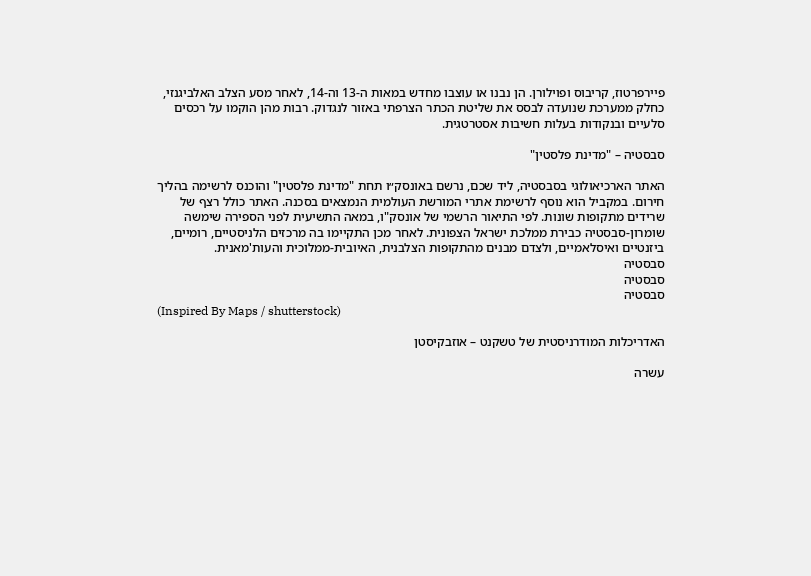פיירפרטוז, קריבוס ופוילורן. הן נבנו או עוצבו מחדש במאות ה-13 וה-14, לאחר מסע הצלב האלביגנזי, כחלק ממערכת שנועדה לבסס את שליטת הכתר הצרפתי באזור לנגדוק. רבות מהן הוקמו על רכסים סלעיים ובנקודות בעלות חשיבות אסטרטגית.

סבסטיה – "מדינת פלסטין"

האתר הארכיאולוגי בסבסטיה, ליד שכם, נרשם באונסק״ו תחת "מדינת פלסטין" והוכנס לרשימה בהליך חירום. במקביל הוא נוסף לרשימת אתרי המורשת העולמית הנמצאים בסכנה. האתר כולל רצף של שרידים מתקופות שונות. לפי התיאור הרשמי של אונסק"ו, במאה התשיעית לפני הספירה שימשה שומרון-סבסטיה כבירת ממלכת ישראל הצפונית. לאחר מכן התקיימו בה מרכזים הלניסטיים, רומיים, ביזנטיים ואיסלאמיים, ולצדם מבנים מהתקופות הצלבנית, האיובית-ממלוכית והעות'מאנית.
סבסטיה
סבסטיה
סבסטיה
(Inspired By Maps / shutterstock)

האדריכלות המודרניסטית של טשקנט – אוזבקיסטן

עשרה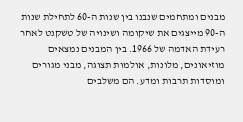מבנים ומתחמים שנבנו בין שנות ה-60 לתחילת שנות ה-90 מייצגים את שיקומה ושינויה של טשקנט לאחר רעידת האדמה של 1966. בין המבנים נמצאים מוזיאונים, מלונות, אולמות תצוגה, מבני מגורים ומוסדות תרבות ומדע. הם משלבים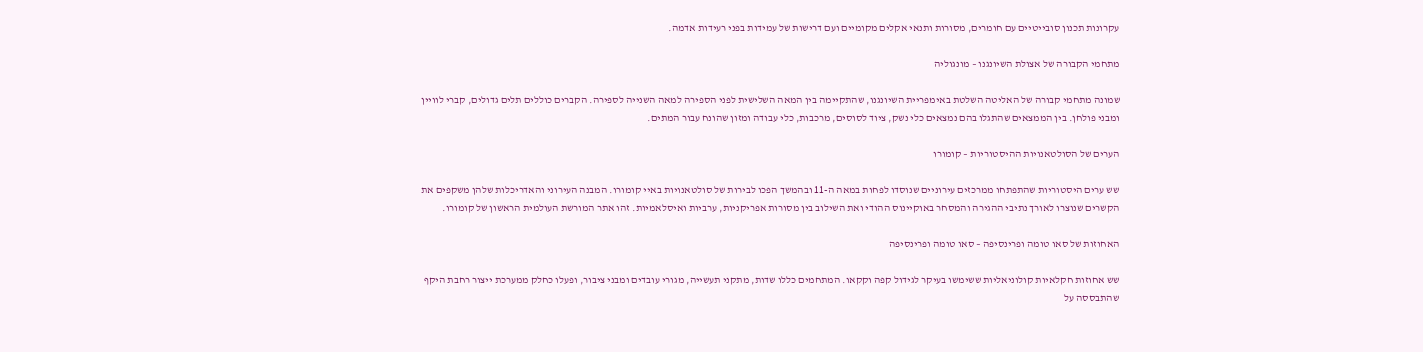עקרונות תכנון סובייטיים עם חומרים, מסורות ותנאי אקלים מקומיים ועם דרישות של עמידות בפני רעידות אדמה.

מתחמי הקבורה של אצולת השיונגנו – מונגוליה

שמונה מתחמי קבורה של האליטה השלטת באימפריית השיונגנו, שהתקיימה בין המאה השלישית לפני הספירה למאה השנייה לספירה. הקברים כוללים תלים גדולים, קברי לוויין ומבני פולחן. בין הממצאים שהתגלו בהם נמצאים כלי נשק, ציוד לסוסים, מרכבות, כלי עבודה ומזון שהונח עבור המתים.

הערים של הסולטאנויות ההיסטוריות – קומורו

שש ערים היסטוריות שהתפתחו ממרכזים עירוניים שנוסדו לפחות במאה ה-11 ובהמשך הפכו לבירות של סולטאנויות באיי קומורו. המבנה העירוני והאדריכלות שלהן משקפים את הקשרים שנוצרו לאורך נתיבי ההגירה והמסחר באוקיינוס ההודי ואת השילוב בין מסורות אפריקניות, ערביות ואיסלאמיות. זהו אתר המורשת העולמית הראשון של קומורו.

האחוזות של סאו טומה ופרינסיפה – סאו טומה ופרינסיפה

שש אחוזות חקלאיות קולוניאליות ששימשו בעיקר לגידול קפה וקקאו. המתחמים כללו שדות, מתקני תעשייה, מגורי עובדים ומבני ציבור, ופעלו כחלק ממערכת ייצור רחבת היקף שהתבססה על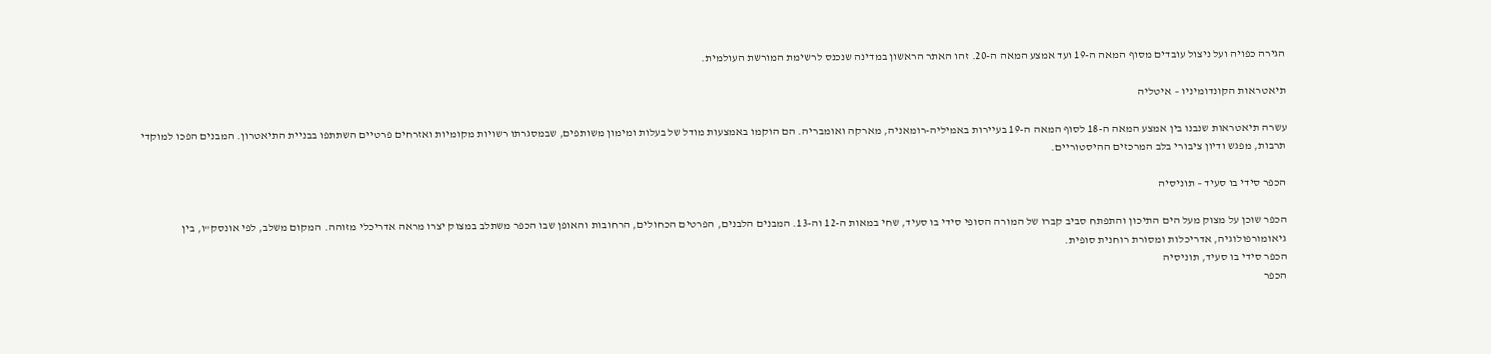הגירה כפויה ועל ניצול עובדים מסוף המאה ה-19 ועד אמצע המאה ה-20. זהו האתר הראשון במדינה שנכנס לרשימת המורשת העולמית.

תיאטראות הקונדומיניו – איטליה

עשרה תיאטראות שנבנו בין אמצע המאה ה-18 לסוף המאה ה-19 בעיירות באמיליה-רומאניה, מארקה ואומבריה. הם הוקמו באמצעות מודל של בעלות ומימון משותפים, שבמסגרתו רשויות מקומיות ואזרחים פרטיים השתתפו בבניית התיאטרון. המבנים הפכו למוקדי תרבות, מפגש ודיון ציבורי בלב המרכזים ההיסטוריים.

הכפר סידי בו סעיד – תוניסיה

הכפר שוכן על מצוק מעל הים התיכון והתפתח סביב קברו של המורה הסופי סידי בו סעיד, שחי במאות ה-12 וה-13. המבנים הלבנים, הפרטים הכחולים, הרחובות והאופן שבו הכפר משתלב במצוק יצרו מראה אדריכלי מזוהה. המקום משלב, לפי אונסק"ו, בין גיאומורפולוגיה, אדריכלות ומסורת רוחנית סופית.
הכפר סידי בו סעיד, תוניסיה
הכפר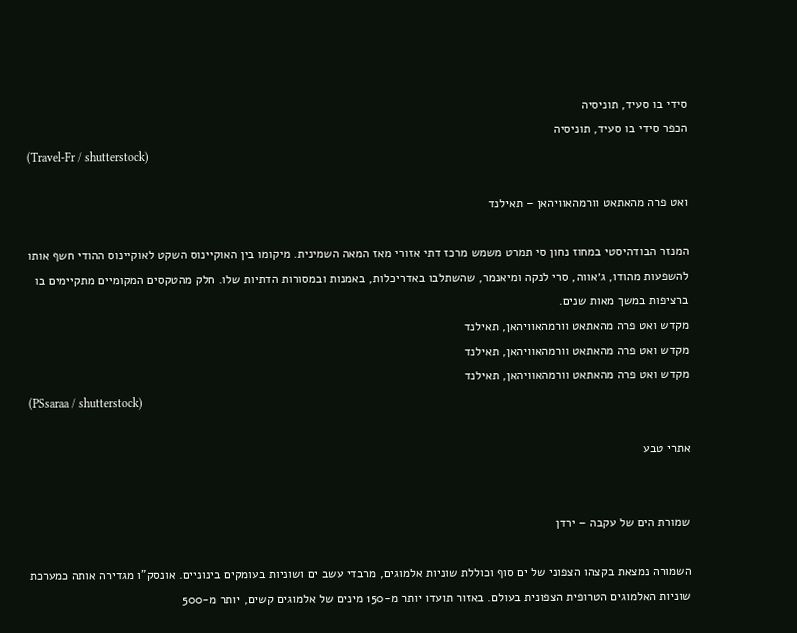סידי בו סעיד, תוניסיה
הכפר סידי בו סעיד, תוניסיה
(Travel-Fr / shutterstock)

ואט פרה מהאתאט וורמהאוויהאן – תאילנד

המנזר הבודהיסטי במחוז נחון סי תמרט משמש מרכז דתי אזורי מאז המאה השמינית. מיקומו בין האוקיינוס השקט לאוקיינוס ההודי חשף אותו להשפעות מהודו, ג׳אווה, סרי לנקה ומיאנמר, שהשתלבו באדריכלות, באמנות ובמסורות הדתיות שלו. חלק מהטקסים המקומיים מתקיימים בו ברציפות במשך מאות שנים.
מקדש ואט פרה מהאתאט וורמהאוויהאן, תאילנד
מקדש ואט פרה מהאתאט וורמהאוויהאן, תאילנד
מקדש ואט פרה מהאתאט וורמהאוויהאן, תאילנד
(PSsaraa / shutterstock)

אתרי טבע


שמורת הים של עקבה – ירדן

השמורה נמצאת בקצהו הצפוני של ים סוף וכוללת שוניות אלמוגים, מרבדי עשב ים ושוניות בעומקים בינוניים. אונסק"ו מגדירה אותה כמערכת שוניות האלמוגים הטרופית הצפונית בעולם. באזור תועדו יותר מ-150 מינים של אלמוגים קשים, יותר מ-500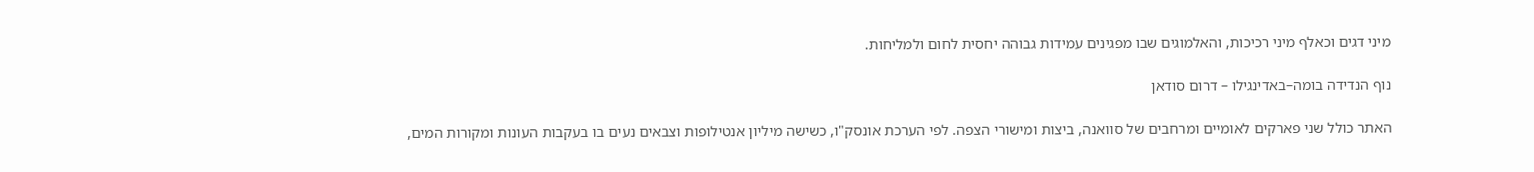מיני דגים וכאלף מיני רכיכות, והאלמוגים שבו מפגינים עמידות גבוהה יחסית לחום ולמליחות.

נוף הנדידה בומה–באדינגילו – דרום סודאן

האתר כולל שני פארקים לאומיים ומרחבים של סוואנה, ביצות ומישורי הצפה. לפי הערכת אונסק"ו, כשישה מיליון אנטילופות וצבאים נעים בו בעקבות העונות ומקורות המים,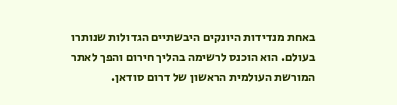באחת מנדידות היונקים היבשתיים הגדולות שנותרו בעולם. הוא הוכנס לרשימה בהליך חירום והפך לאתר המורשת העולמית הראשון של דרום סודאן.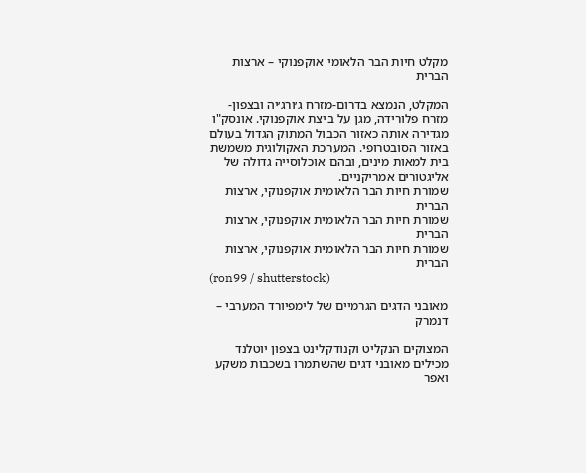מקלט חיות הבר הלאומי אוקפנוקי – ארצות הברית

המקלט, הנמצא בדרום-מזרח ג׳ורג׳יה ובצפון-מזרח פלורידה, מגן על ביצת אוקפנוקי. אונסק"ו מגדירה אותה כאזור הכבול המתוק הגדול בעולם באזור הסובטרופי. המערכת האקולוגית משמשת בית למאות מינים, ובהם אוכלוסייה גדולה של אליגטורים אמריקניים.
שמורת חיות הבר הלאומית אוקפנוקי, ארצות הברית
שמורת חיות הבר הלאומית אוקפנוקי, ארצות הברית
שמורת חיות הבר הלאומית אוקפנוקי, ארצות הברית
(ron99 / shutterstock)

מאובני הדגים הגרמיים של לימפיורד המערבי – דנמרק

המצוקים הנקליט וקנודקלינט בצפון יוטלנד מכילים מאובני דגים שהשתמרו בשכבות משקע ואפר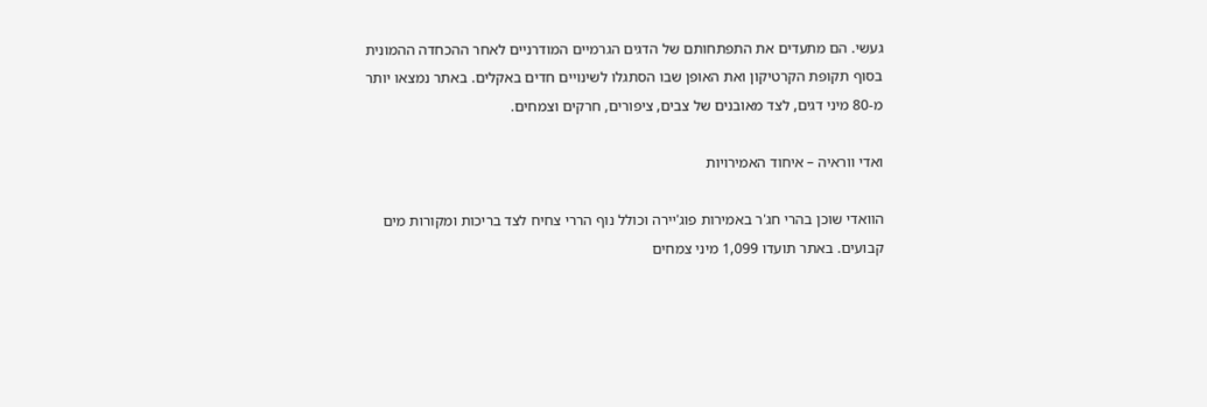געשי. הם מתעדים את התפתחותם של הדגים הגרמיים המודרניים לאחר ההכחדה ההמונית בסוף תקופת הקרטיקון ואת האופן שבו הסתגלו לשינויים חדים באקלים. באתר נמצאו יותר מ-80 מיני דגים, לצד מאובנים של צבים, ציפורים, חרקים וצמחים.

ואדי ווראיה – איחוד האמירויות

הוואדי שוכן בהרי חג'ר באמירות פוג'יירה וכולל נוף הררי צחיח לצד בריכות ומקורות מים קבועים. באתר תועדו 1,099 מיני צמחים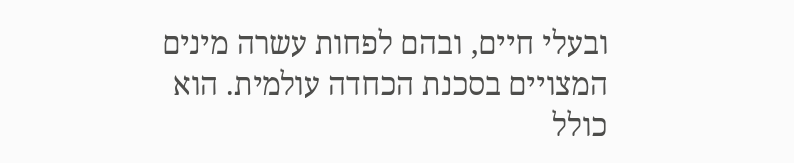ובעלי חיים, ובהם לפחות עשרה מינים המצויים בסכנת הכחדה עולמית. הוא כולל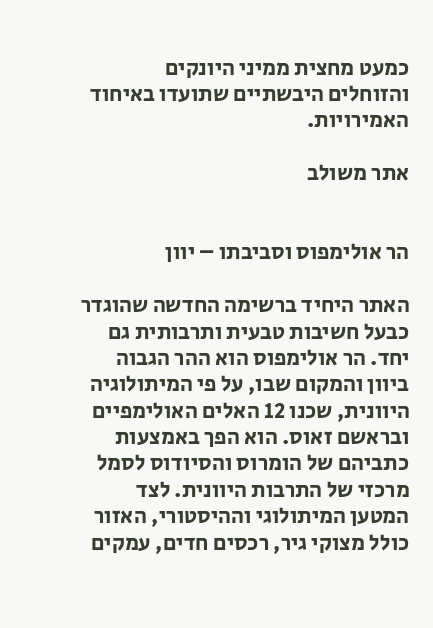כמעט מחצית ממיני היונקים והזוחלים היבשתיים שתועדו באיחוד האמירויות.

אתר משולב


הר אולימפוס וסביבתו – יוון

האתר היחיד ברשימה החדשה שהוגדר כבעל חשיבות טבעית ותרבותית גם יחד. הר אולימפוס הוא ההר הגבוה ביוון והמקום שבו, על פי המיתולוגיה היוונית, שכנו 12 האלים האולימפיים ובראשם זאוס. הוא הפך באמצעות כתביהם של הומרוס והסיודוס לסמל מרכזי של התרבות היוונית. לצד המטען המיתולוגי וההיסטורי, האזור כולל מצוקי גיר, רכסים חדים, עמקים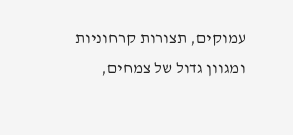עמוקים, תצורות קרחוניות ומגוון גדול של צמחים,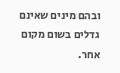ובהם מינים שאינם גדלים בשום מקום אחר.